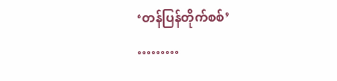‘တန်ပြန်တိုက်စစ်’
………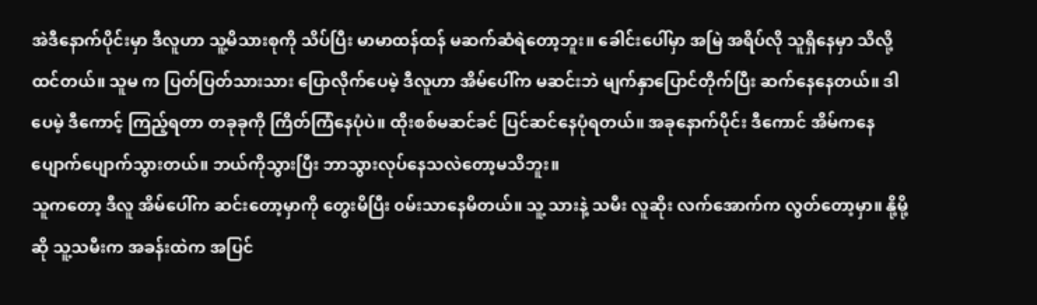အဲဒီနောက်ပိုင်းမှာ ဒီလူဟာ သူ့မိသားစုကို သိပ်ပြီး မာမာထန်ထန် မဆက်ဆံရဲတော့ဘူး။ ခေါင်းပေါ်မှာ အမြဲ အရိပ်လို သူရှိနေမှာ သိလို့ထင်တယ်။ သူမ က ပြတ်ပြတ်သားသား ပြောလိုက်ပေမဲ့ ဒီလူဟာ အိမ်ပေါ်က မဆင်းဘဲ မျက်နှာပြောင်တိုက်ပြီး ဆက်နေနေတယ်။ ဒါပေမဲ့ ဒီကောင့် ကြည့်ရတာ တခုခုကို ကြိတ်ကြံနေပုံပဲ။ ထိုးစစ်မဆင်ခင် ပြင်ဆင်နေပုံရတယ်။ အခုနောက်ပိုင်း ဒီကောင် အိမ်ကနေ ပျောက်ပျောက်သွားတယ်။ ဘယ်ကိုသွားပြီး ဘာသွားလုပ်နေသလဲတော့မသိဘူး။
သူကတော့ ဒီလူ အိမ်ပေါ်က ဆင်းတော့မှာကို တွေးမိပြီး ၀မ်းသာနေမိတယ်။ သူ့ သားနဲ့ သမီး လူဆိုး လက်အောက်က လွတ်တော့မှာ။ နို့မို့ဆို သူ့သမီးက အခန်းထဲက အပြင်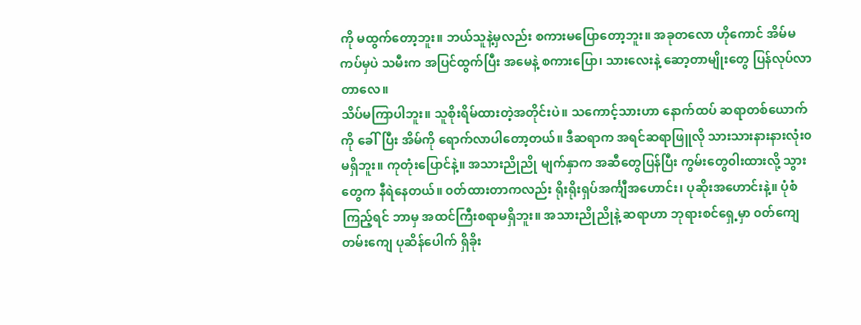ကို မထွက်တော့ဘူး။ ဘယ်သူနဲ့မှလည်း စကားမပြောတော့ဘူး။ အခုတလော ဟိုကောင် အိမ်မကပ်မှပဲ သမီးက အပြင်ထွက်ပြီး အမေနဲ့ စကားပြော၊ သားလေးနဲ့ ဆော့တာမျိုးတွေ ပြန်လုပ်လာတာလေ။
သိပ်မကြာပါဘူး။ သူစိုးရိမ်ထားတဲ့အတိုင်းပဲ။ သကောင့်သားဟာ နောက်ထပ် ဆရာတစ်ယောက်ကို ခေါ်ပြီး အိမ်ကို ရောက်လာပါတော့တယ်။ ဒီဆရာက အရင်ဆရာဖြူလို သားသားနားနားလုံး၀မရှိဘူး။ ကုတုံးပြောင်နဲ့။ အသားညိုညို မျက်နှာက အဆီတွေပြန်ပြီး ကွမ်းတွေ၀ါးထားလို့ သွားတွေက နီရဲနေတယ်။ ၀တ်ထားတာကလည်း ရိုးရိုးရှပ်အင်္ကျီအဟောင်း၊ ပုဆိုးအဟောင်းနဲ့။ ပုံစံကြည့်ရင် ဘာမှ အထင်ကြီးစရာမရှိဘူး။ အသားညိုညိုနဲ့ ဆရာဟာ ဘုရားစင်ရှေ့မှာ ၀တ်ကျေတမ်းကျေ ပုဆိန်ပေါက် ရှိခိုး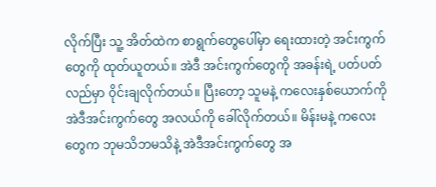လိုက်ပြီး သူ့ အိတ်ထဲက စာရွက်တွေပေါ်မှာ ရေးထားတဲ့ အင်းကွက်တွေကို ထုတ်ယူတယ်။ အဲဒီ အင်းကွက်တွေကို အခန်းရဲ့ ပတ်ပတ်လည်မှာ ၀ိုင်းချလိုက်တယ်။ ပြီးတော့ သူမနဲ့ ကလေးနှစ်ယောက်ကို အဲဒီအင်းကွက်တွေ အလယ်ကို ခေါ်လိုက်တယ်။ မိန်းမနဲ့ ကလေးတွေက ဘုမသိဘမသိနဲ့ အဲဒီအင်းကွက်တွေ အ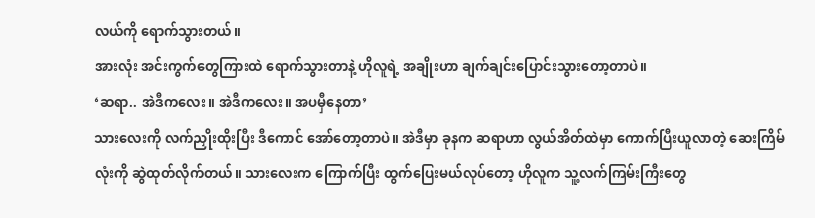လယ်ကို ရောက်သွားတယ်။
အားလုံး အင်းကွက်တွေကြားထဲ ရောက်သွားတာနဲ့ ဟိုလူရဲ့ အချိုးဟာ ချက်ချင်းပြောင်းသွားတော့တာပဲ။
‘ဆရာ.. အဲဒီကလေး။ အဲဒီကလေး။ အပမှီနေတာ’
သားလေးကို လက်ညှိုးထိုးပြီး ဒီကောင် အော်တော့တာပဲ။ အဲဒီမှာ ခုနက ဆရာဟာ လွယ်အိတ်ထဲမှာ ကောက်ပြီးယူလာတဲ့ ဆေးကြိမ်လုံးကို ဆွဲထုတ်လိုက်တယ်။ သားလေးက ကြောက်ပြီး ထွက်ပြေးမယ်လုပ်တော့ ဟိုလူက သူ့လက်ကြမ်းကြီးတွေ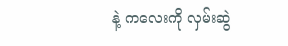နဲ့ ကလေးကို လှမ်းဆွဲ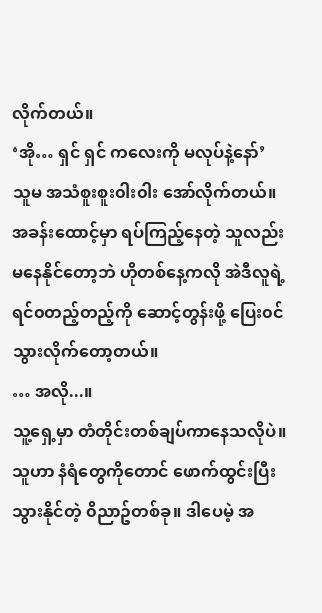လိုက်တယ်။
‘အို… ရှင် ရှင် ကလေးကို မလုပ်နဲ့နော်’
သူမ အသံစူးစူး၀ါး၀ါး အော်လိုက်တယ်။
အခန်းထောင့်မှာ ရပ်ကြည့်နေတဲ့ သူလည်း မနေနိုင်တော့ဘဲ ဟိုတစ်နေ့ကလို အဲဒီလူရဲ့ ရင်၀တည့်တည့်ကို ဆောင့်တွန်းဖို့ ပြေး၀င်သွားလိုက်တော့တယ်။
… အလို...။
သူ့ရှေ့မှာ တံတိုင်းတစ်ချပ်ကာနေသလိုပဲ။ သူဟာ နံရံတွေကိုတောင် ဖောက်ထွင်းပြီး သွားနိုင်တဲ့ ၀ိညာဥ်တစ်ခု။ ဒါပေမဲ့ အ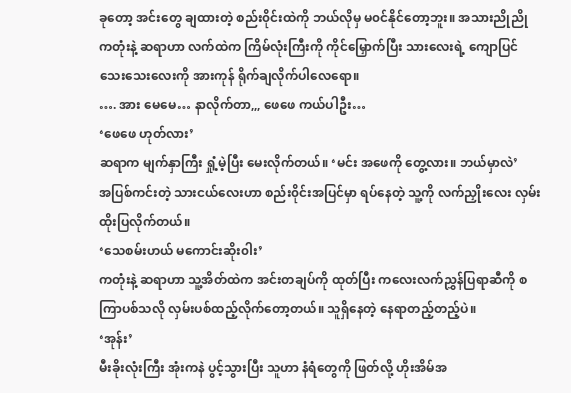ခုတော့ အင်းတွေ ချထားတဲ့ စည်း၀ိုင်းထဲကို ဘယ်လိုမှ မ၀င်နိုင်တော့ဘူး။ အသားညိုညို ကတုံးနဲ့ ဆရာဟာ လက်ထဲက ကြိမ်လုံးကြီးကို ကိုင်မြှောက်ပြီး သားလေးရဲ့ ကျောပြင်သေးသေးလေးကို အားကုန် ရိုက်ချလိုက်ပါလေရော။
…. အား မေမေ… နာလိုက်တာ,,, ဖေဖေ ကယ်ပါဦး…
‘ဖေဖေ ဟုတ်လား’
ဆရာက မျက်နှာကြီး ရှုံ့မဲ့ပြီး မေးလိုက်တယ်။ ‘မင်း အဖေကို တွေ့လား။ ဘယ်မှာလဲ’
အပြစ်ကင်းတဲ့ သားငယ်လေးဟာ စည်း၀ိုင်းအပြင်မှာ ရပ်နေတဲ့ သူ့ကို လက်ညှိုးလေး လှမ်းထိုးပြလိုက်တယ်။
‘သေစမ်းဟယ် မကောင်းဆိုး၀ါး’
ကတုံးနဲ့ ဆရာဟာ သူ့အိတ်ထဲက အင်းတချပ်ကို ထုတ်ပြီး ကလေးလက်ညွှန်ပြရာဆီကို စကြာပစ်သလို လှမ်းပစ်ထည့်လိုက်တော့တယ်။ သူရှိနေတဲ့ နေရာတည့်တည့်ပဲ။
‘အုန်း’
မီးခိုးလုံးကြီး အုံးကနဲ ပွင့်သွားပြီး သူဟာ နံရံတွေကို ဖြတ်လို့ ဟိုးအိမ်အ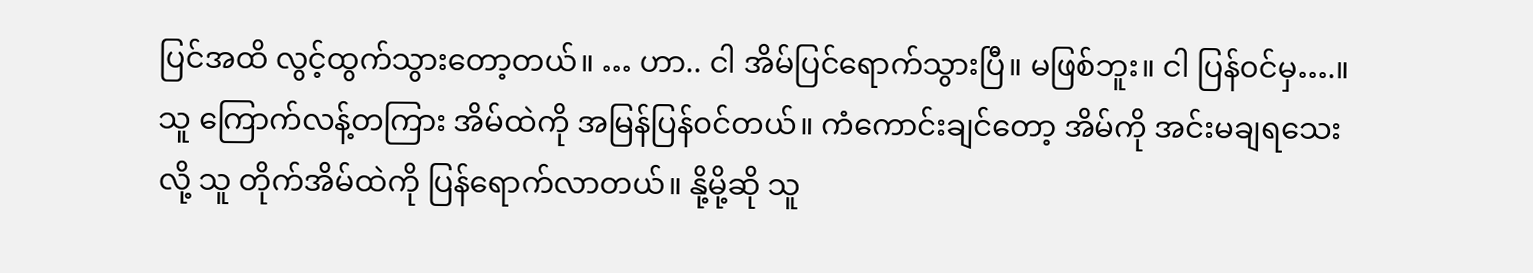ပြင်အထိ လွင့်ထွက်သွားတော့တယ်။ … ဟာ.. ငါ အိမ်ပြင်ရောက်သွားပြီ။ မဖြစ်ဘူး။ ငါ ပြန်၀င်မှ….။
သူ ကြောက်လန့်တကြား အိမ်ထဲကို အမြန်ပြန်၀င်တယ်။ ကံကောင်းချင်တော့ အိမ်ကို အင်းမချရသေးလို့ သူ တိုက်အိမ်ထဲကို ပြန်ရောက်လာတယ်။ နို့မို့ဆို သူ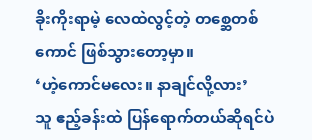ခိုးကိုးရာမဲ့ လေထဲလွင့်တဲ့ တစ္ဆေတစ်ကောင် ဖြစ်သွားတော့မှာ။
‘ဟဲ့ကောင်မလေး။ နာချင်လို့လား’
သူ ဧည့်ခန်းထဲ ပြန်ရောက်တယ်ဆိုရင်ပဲ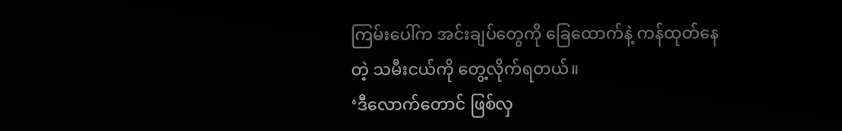ကြမ်းပေါ်က အင်းချပ်တွေကို ခြေထောက်နဲ့ ကန်ထုတ်နေတဲ့ သမီးငယ်ကို တွေ့လိုက်ရတယ်။
‘ဒီလောက်တောင် ဖြစ်လှ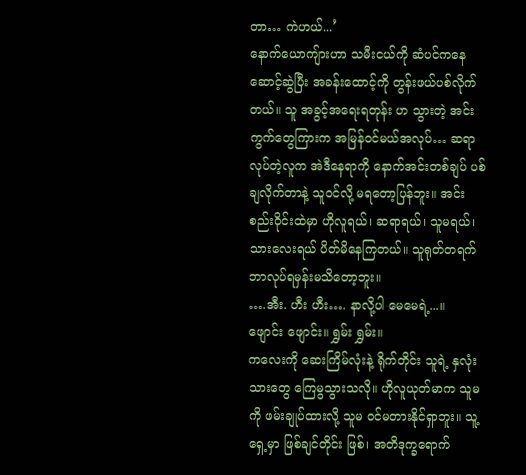တာ… ကဲဟယ်...’
နောက်ယောကျ်ားဟာ သမီးငယ်ကို ဆံပင်ကနေ ဆောင့်ဆွဲပြီး အခန်းထောင့်ကို တွန်းဖယ်ပစ်လိုက်တယ်။ သူ အခွင့်အရေးရတုန်း ဟ သွားတဲ့ အင်းကွက်တွေကြားက အမြန်၀င်မယ်အလုပ်… ဆရာလုပ်တဲ့လူက အဲဒီနေရာကို နောက်အင်းတစ်ချပ် ပစ်ချလိုက်တာနဲ့ သူ၀င်လို့ မရတော့ပြန်ဘူး။ အင်းစည်း၀ိုင်းထဲမှာ ဟိုလူရယ်၊ ဆရာရယ်၊ သူမရယ်၊ သားလေးရယ် ပိတ်မိနေကြတယ်။ သူရုတ်တရက် ဘာလုပ်ရမှန်းမသိတော့ဘူး။
….အီး. ဟီး ဟီး…. နာလို့ပါ မေမေရဲ့...။
ဖျောင်း ဖျောင်း။ ရွှမ်း ရွှမ်း။
ကလေးကို ဆေးကြိမ်လုံးနဲ့ ရိုက်တိုင်း သူရဲ့ နှလုံးသားတွေ ကြေမွသွားသလို။ ဟိုလူယုတ်မာက သူမကို ဖမ်းချုပ်ထားလို့ သူမ ၀င်မတားနိုင်ရှာဘူး။ သူ့ရှေ့မှာ ဖြစ်ချင်တိုင်း ဖြစ်၊ အတိဒုက္ခရောက်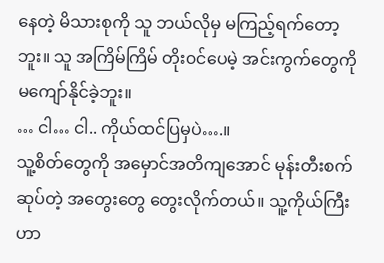နေတဲ့ မိသားစုကို သူ ဘယ်လိုမှ မကြည့်ရက်တော့ဘူး။ သူ အကြိမ်ကြိမ် တိုး၀င်ပေမဲ့ အင်းကွက်တွေကို မကျော်နိုင်ခဲ့ဘူး။
… ငါ… ငါ.. ကိုယ်ထင်ပြမှပဲ….။
သူ့စိတ်တွေကို အမှောင်အတိကျအောင် မုန်းတီးစက်ဆုပ်တဲ့ အတွေးတွေ တွေးလိုက်တယ်။ သူ့ကိုယ်ကြီးဟာ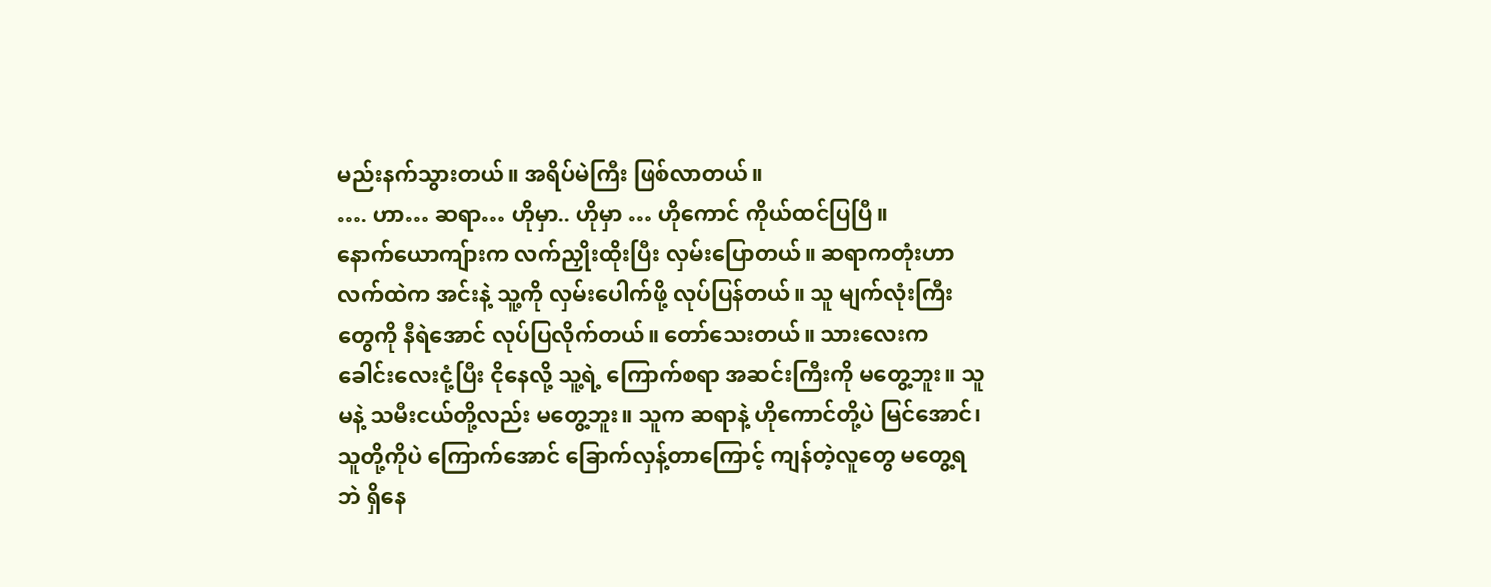မည်းနက်သွားတယ်။ အရိပ်မဲကြီး ဖြစ်လာတယ်။
…. ဟာ… ဆရာ… ဟိုမှာ.. ဟိုမှာ … ဟိုကောင် ကိုယ်ထင်ပြပြီ။
နောက်ယောကျ်ားက လက်ညှိုးထိုးပြီး လှမ်းပြောတယ်။ ဆရာကတုံးဟာ လက်ထဲက အင်းနဲ့ သူ့ကို လှမ်းပေါက်ဖို့ လုပ်ပြန်တယ်။ သူ မျက်လုံးကြီးတွေကို နီရဲအောင် လုပ်ပြလိုက်တယ်။ တော်သေးတယ်။ သားလေးက ခေါင်းလေးငုံ့ပြီး ငိုနေလို့ သူ့ရဲ့ ကြောက်စရာ အဆင်းကြီးကို မတွေ့ဘူး။ သူမနဲ့ သမီးငယ်တို့လည်း မတွေ့ဘူး။ သူက ဆရာနဲ့ ဟိုကောင်တို့ပဲ မြင်အောင်၊ သူတို့ကိုပဲ ကြောက်အောင် ခြောက်လှန့်တာကြောင့် ကျန်တဲ့လူတွေ မတွေ့ရဘဲ ရှိနေ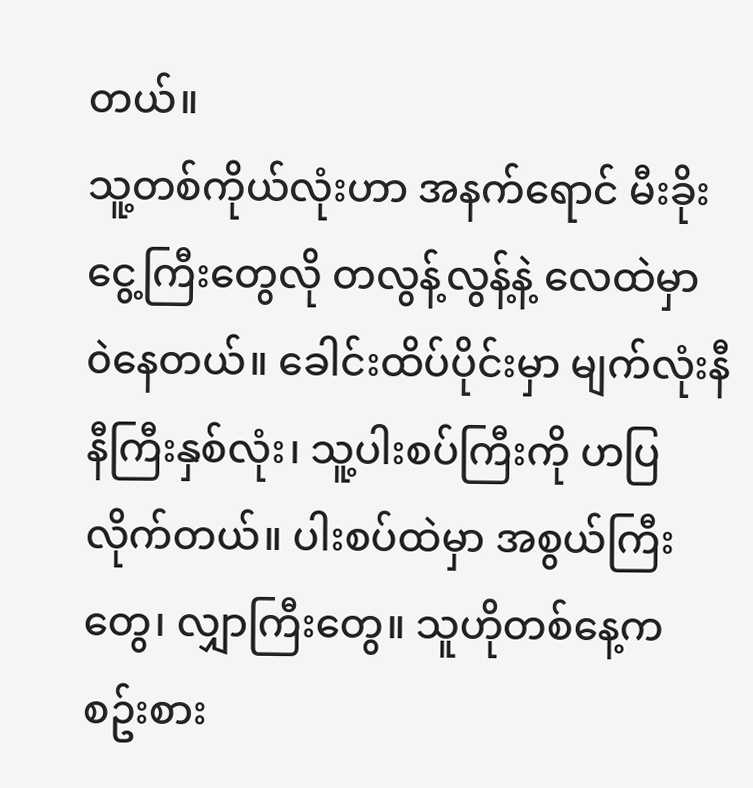တယ်။
သူ့တစ်ကိုယ်လုံးဟာ အနက်ရောင် မီးခိုးငွေ့ကြီးတွေလို တလွန့်လွန့်နဲ့ လေထဲမှာ ၀ဲနေတယ်။ ခေါင်းထိပ်ပိုင်းမှာ မျက်လုံးနီနီကြီးနှစ်လုံး၊ သူ့ပါးစပ်ကြီးကို ဟပြလိုက်တယ်။ ပါးစပ်ထဲမှာ အစွယ်ကြီးတွေ၊ လျှာကြီးတွေ။ သူဟိုတစ်နေ့က စဥ်းစား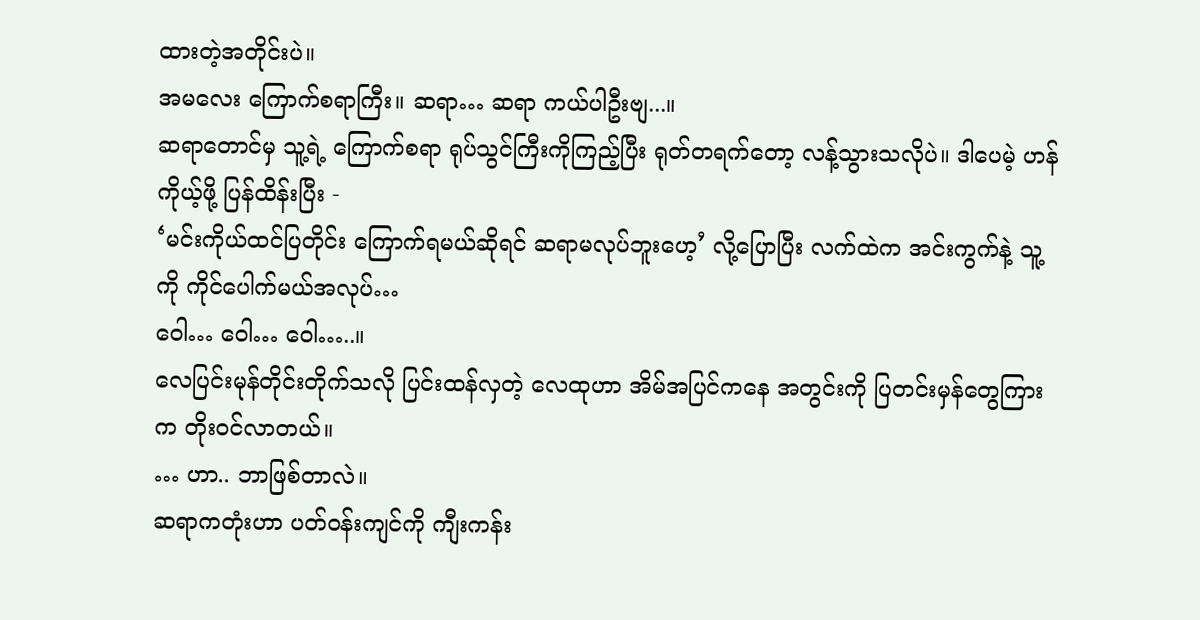ထားတဲ့အတိုင်းပဲ။
အမလေး ကြောက်စရာကြီး။ ဆရာ… ဆရာ ကယ်ပါဦးဗျ...။
ဆရာတောင်မှ သူ့ရဲ့ ကြောက်စရာ ရုပ်သွင်ကြီးကိုကြည့်ပြီး ရုတ်တရက်တော့ လန့်သွားသလိုပဲ။ ဒါပေမဲ့ ဟန်ကိုယ့်ဖို့ ပြန်ထိန်းပြီး -
‘မင်းကိုယ်ထင်ပြတိုင်း ကြောက်ရမယ်ဆိုရင် ဆရာမလုပ်ဘူးဟေ့’ လို့ပြောပြီး လက်ထဲက အင်းကွက်နဲ့ သူ့ကို ကိုင်ပေါက်မယ်အလုပ်…
ဝေါ… ဝေါ… ဝေါ…..။
လေပြင်းမုန်တိုင်းတိုက်သလို ပြင်းထန်လှတဲ့ လေထုဟာ အိမ်အပြင်ကနေ အတွင်းကို ပြတင်းမှန်တွေကြားက တိုး၀င်လာတယ်။
… ဟာ.. ဘာဖြစ်တာလဲ။
ဆရာကတုံးဟာ ပတ်၀န်းကျင်ကို ကျီးကန်း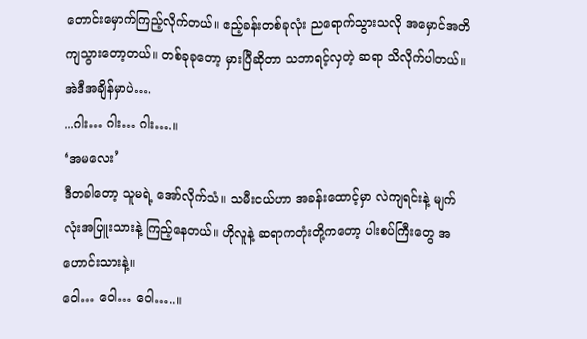တောင်းမှောက်ကြည့်လိုက်တယ်။ ဧည့်ခန်းတစ်ခုလုံး ညရောက်သွားသလို အမှောင်အတိကျသွားတော့တယ်။ တစ်ခုခုတော့ မှားပြီဆိုတာ သဘာရင့်လှတဲ့ ဆရာ သိလိုက်ပါတယ်။ အဲဒီအချိန်မှာပဲ….
...ဂါး… ဂါး… ဂါး….။
‘အမလေး’
ဒီတခါတော့ သူမရဲ့ အော်လိုက်သံ။ သမီးငယ်ဟာ အခန်းထောင့်မှာ လဲကျရင်းနဲ့ မျက်လုံးအပြူးသားနဲ့ ကြည့်နေတယ်။ ဟိုလူနဲ့ ဆရာကတုံးတို့ကတော့ ပါးစပ်ကြီးတွေ အဟောင်းသားနဲ့။
ဝေါ… ဝေါ… ဝေါ…..။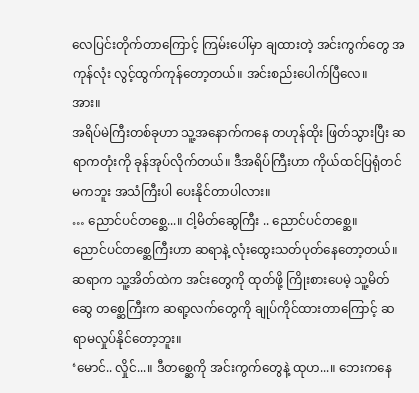လေပြင်းတိုက်တာကြောင့် ကြမ်းပေါ်မှာ ချထားတဲ့ အင်းကွက်တွေ အကုန်လုံး လွင့်ထွက်ကုန်တော့တယ်။ အင်းစည်းပေါက်ပြီလေ။
အား။
အရိပ်မဲကြီးတစ်ခုဟာ သူ့အနောက်ကနေ တဟုန်ထိုး ဖြတ်သွားပြီး ဆရာကတုံးကို ခုန်အုပ်လိုက်တယ်။ ဒီအရိပ်ကြီးဟာ ကိုယ်ထင်ပြရုံတင်မကဘူး အသံကြီးပါ ပေးနိုင်တာပါလား။
… ညောင်ပင်တစ္ဆေ...။ ငါ့မိတ်ဆွေကြီး .. ညောင်ပင်တစ္ဆေ။
ညောင်ပင်တစ္ဆေကြီးဟာ ဆရာနဲ့ လုံးထွေးသတ်ပုတ်နေတော့တယ်။ ဆရာက သူ့အိတ်ထဲက အင်းတွေကို ထုတ်ဖို့ ကြိုးစားပေမဲ့ သူ့မိတ်ဆွေ တစ္ဆေကြီးက ဆရာ့လက်တွေကို ချုပ်ကိုင်ထားတာကြောင့် ဆရာမလှုပ်နိုင်တော့ဘူး။
‘မောင်.. လှိုင်...။ ဒီတစ္ဆေကို အင်းကွက်တွေနဲ့ ထုဟ...။ ဘေးကနေ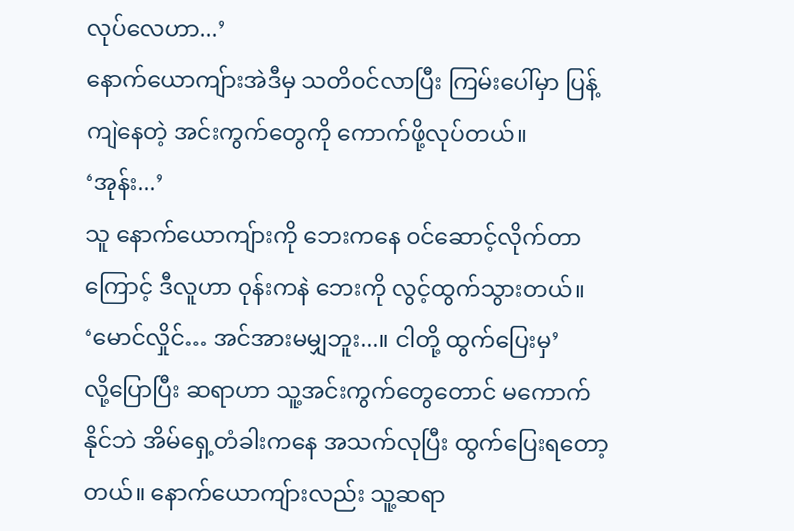လုပ်လေဟာ...’
နောက်ယောကျ်ားအဲဒီမှ သတိ၀င်လာပြီး ကြမ်းပေါ်မှာ ပြန့်ကျဲနေတဲ့ အင်းကွက်တွေကို ကောက်ဖို့လုပ်တယ်။
‘အုန်း...’
သူ နောက်ယောကျ်ားကို ဘေးကနေ ၀င်ဆောင့်လိုက်တာကြောင့် ဒီလူဟာ ၀ုန်းကနဲ ဘေးကို လွင့်ထွက်သွားတယ်။
‘မောင်လှိုင်… အင်အားမမျှဘူး...။ ငါတို့ ထွက်ပြေးမှ’
လို့ပြောပြီး ဆရာဟာ သူ့အင်းကွက်တွေတောင် မကောက်နိုင်ဘဲ အိမ်ရှေ့တံခါးကနေ အသက်လုပြီး ထွက်ပြေးရတော့တယ်။ နောက်ယောကျ်ားလည်း သူ့ဆရာ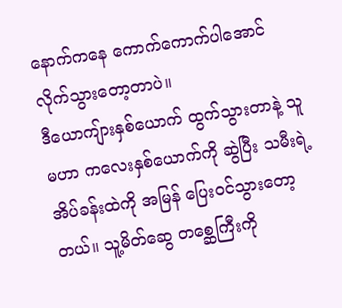နောက်ကနေ ကောက်ကောက်ပါအောင် လိုက်သွားတော့တာပဲ။
ဒီယောကျ်ားနှစ်ယောက် ထွက်သွားတာနဲ့ သူမဟာ ကလေးနှစ်ယောက်ကို ဆွဲပြီး သမီးရဲ့ အိပ်ခန်းထဲကို အမြန် ပြေး၀င်သွားတော့တယ်။ သူ့မိတ်ဆွေ တစ္ဆေကြီးကို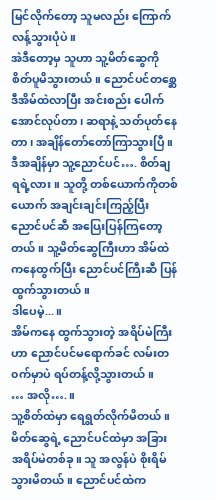မြင်လိုက်တော့ သူမလည်း ကြောက်လန့်သွားပုံပဲ။
အဲဒီတော့မှ သူဟာ သူ့မိတ်ဆွေကို စိတ်ပူမိသွားတယ်။ ညောင်ပင်တစ္ဆေ ဒီအိမ်ထဲလာပြီး အင်းစည်း ပေါက်အောင်လုပ်တာ၊ ဆရာနဲ့ သတ်ပုတ်နေတာ၊ အချိန်တော်တော်ကြာသွားပြီ။ ဒီအချိန်မှာ သူ့ညောင်ပင်…. စိတ်ချရရဲ့လား။ သူတို့ တစ်ယောက်ကိုတစ်ယောက် အချင်းချင်းကြည့်ပြီး ညောင်ပင်ဆီ အပြေးပြန်ကြတော့တယ်။ သူ့မိတ်ဆွေကြီးဟာ အိမ်ထဲကနေထွက်ပြီး ညောင်ပင်ကြီးဆီ ပြန်ထွက်သွားတယ်။
ဒါပေမဲ့...။
အိမ်ကနေ ထွက်သွားတဲ့ အရိပ်မဲကြီးဟာ ညောင်ပင်မရောက်ခင် လမ်းတ၀က်မှာပဲ ရပ်တန့်လို့သွားတယ်။
… အလို….။
သူ့စိတ်ထဲမှာ ရေရွတ်လိုက်မိတယ်။ မိတ်ဆွေရဲ့ ညောင်ပင်ထဲမှာ အခြား အရိပ်မဲတစ်ခု။ သူ အလွန်ပဲ စိုးရိမ်သွားမိတယ်။ ညောင်ပင်ထဲက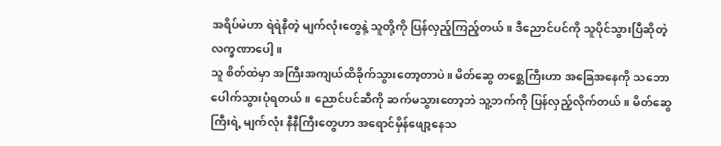အရိပ်မဲဟာ ရဲရဲနီတဲ့ မျက်လုံးတွေနဲ့ သူတို့ကို ပြန်လှည့်ကြည့်တယ်။ ဒီညောင်ပင်ကို သူပိုင်သွားပြီဆိုတဲ့ လက္ခဏာပေါ့။
သူ စိတ်ထဲမှာ အကြီးအကျယ်ထိခိုက်သွားတော့တာပဲ။ မိတ်ဆွေ တစ္ဆေကြီးဟာ အခြေအနေကို သဘောပေါက်သွားပုံရတယ်။ ညောင်ပင်ဆီကို ဆက်မသွားတော့ဘဲ သူ့ဘက်ကို ပြန်လှည့်လိုက်တယ်။ မိတ်ဆွေကြီးရဲ့ မျက်လုံး နီနီကြီးတွေဟာ အရောင်မှိန်ဖျော့နေသ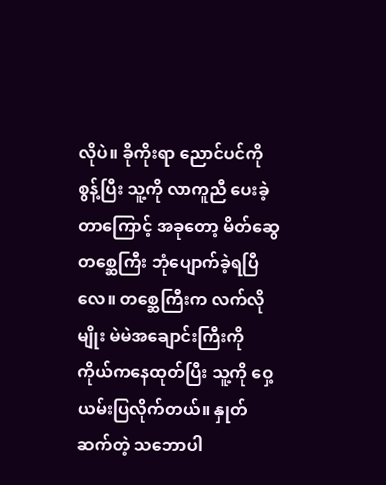လိုပဲ။ ခိုကိုးရာ ညောင်ပင်ကို စွန့်ပြီး သူ့ကို လာကူညီ ပေးခဲ့တာကြောင့် အခုတော့ မိတ်ဆွေတစ္ဆေကြီး ဘုံပျောက်ခဲ့ရပြီလေ။ တစ္ဆေကြီးက လက်လိုမျိုး မဲမဲအချောင်းကြီးကို ကိုယ်ကနေထုတ်ပြီး သူ့ကို ဝှေ့ယမ်းပြလိုက်တယ်။ နှုတ်ဆက်တဲ့ သဘောပါ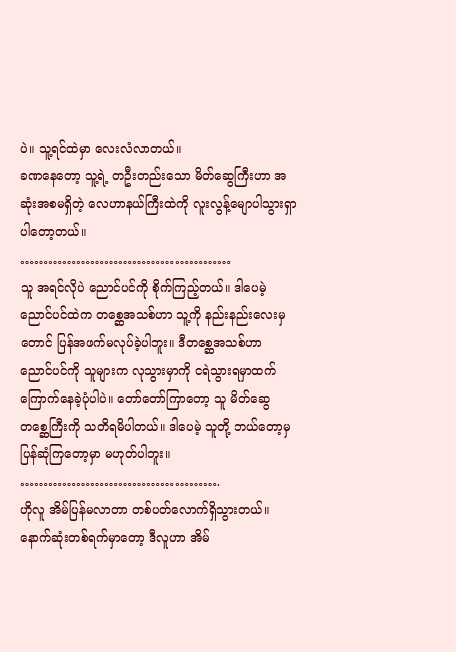ပဲ။ သူ့ရင်ထဲမှာ လေးလံလာတယ်။
ခဏနေတော့ သူ့ရဲ့ တဦးတည်းသော မိတ်ဆွေကြီးဟာ အဆုံးအစမရှိတဲ့ လေဟာနယ်ကြီးထဲကို လူးလွန့်မျောပါသွားရှာပါတော့တယ်။
………………………………………
သူ အရင်လိုပဲ ညောင်ပင်ကို စိုက်ကြည့်တယ်။ ဒါပေမဲ့ ညောင်ပင်ထဲက တစ္ဆေအသစ်ဟာ သူ့ကို နည်းနည်းလေးမှတောင် ပြန်အဖက်မလုပ်ခဲ့ပါဘူး။ ဒီတစ္ဆေအသစ်ဟာ ညောင်ပင်ကို သူများက လုသွားမှာကို ငရဲသွားရမှာထက် ကြောက်နေခဲ့ပုံပါပဲ။ တော်တော်ကြာတော့ သူ မိတ်ဆွေ တစ္ဆေကြီးကို သတိရမိပါတယ်။ ဒါပေမဲ့ သူတို့ ဘယ်တော့မှ ပြန်ဆုံကြတော့မှာ မဟုတ်ပါဘူး။
…………………………………….
ဟိုလူ အိမ်ပြန်မလာတာ တစ်ပတ်လောက်ရှိသွားတယ်။ နောက်ဆုံးတစ်ရက်မှာတော့ ဒီလူဟာ အိမ်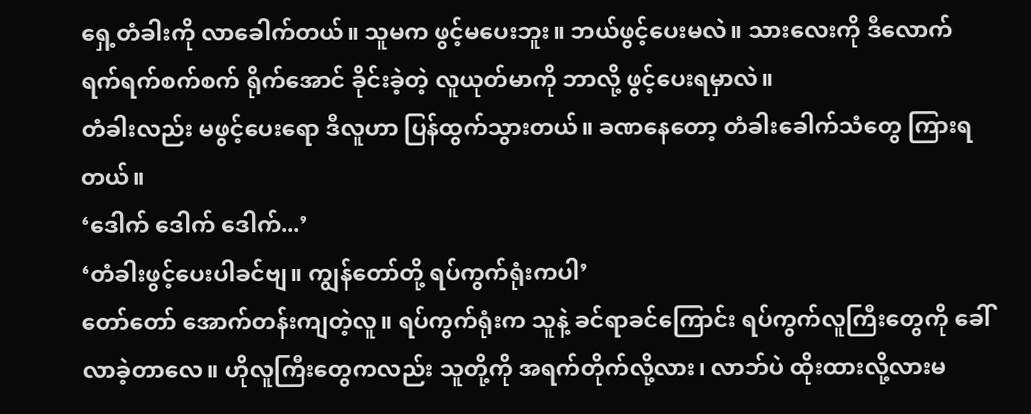ရှေ့တံခါးကို လာခေါက်တယ်။ သူမက ဖွင့်မပေးဘူး။ ဘယ်ဖွင့်ပေးမလဲ။ သားလေးကို ဒီလောက် ရက်ရက်စက်စက် ရိုက်အောင် ခိုင်းခဲ့တဲ့ လူယုတ်မာကို ဘာလို့ ဖွင့်ပေးရမှာလဲ။
တံခါးလည်း မဖွင့်ပေးရော ဒီလူဟာ ပြန်ထွက်သွားတယ်။ ခဏနေတော့ တံခါးခေါက်သံတွေ ကြားရတယ်။
‘ဒေါက် ဒေါက် ဒေါက်...’
‘တံခါးဖွင့်ပေးပါခင်ဗျ။ ကျွန်တော်တို့ ရပ်ကွက်ရုံးကပါ’
တော်တော် အောက်တန်းကျတဲ့လူ။ ရပ်ကွက်ရုံးက သူနဲ့ ခင်ရာခင်ကြောင်း ရပ်ကွက်လူကြီးတွေကို ခေါ်လာခဲ့တာလေ။ ဟိုလူကြီးတွေကလည်း သူတို့ကို အရက်တိုက်လို့လား၊ လာဘ်ပဲ ထိုးထားလို့လားမ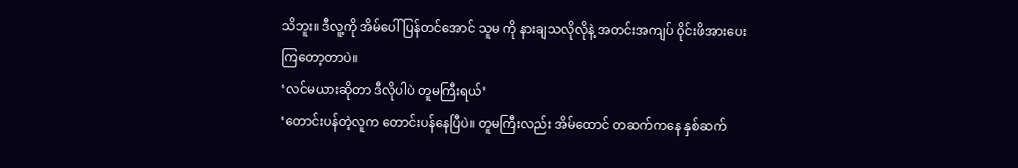သိဘူး။ ဒီလူ့ကို အိမ်ပေါ် ပြန်တင်အောင် သူမ ကို နားချသလိုလိုနဲ့ အတင်းအကျပ် ၀ိုင်းဖိအားပေးကြတော့တာပဲ။
‘လင်မယားဆိုတာ ဒီလိုပါပဲ တူမကြီးရယ်’
‘တောင်းပန်တဲ့လူက တောင်းပန်နေပြီပဲ။ တူမကြီးလည်း အိမ်ထောင် တဆက်ကနေ နှစ်ဆက်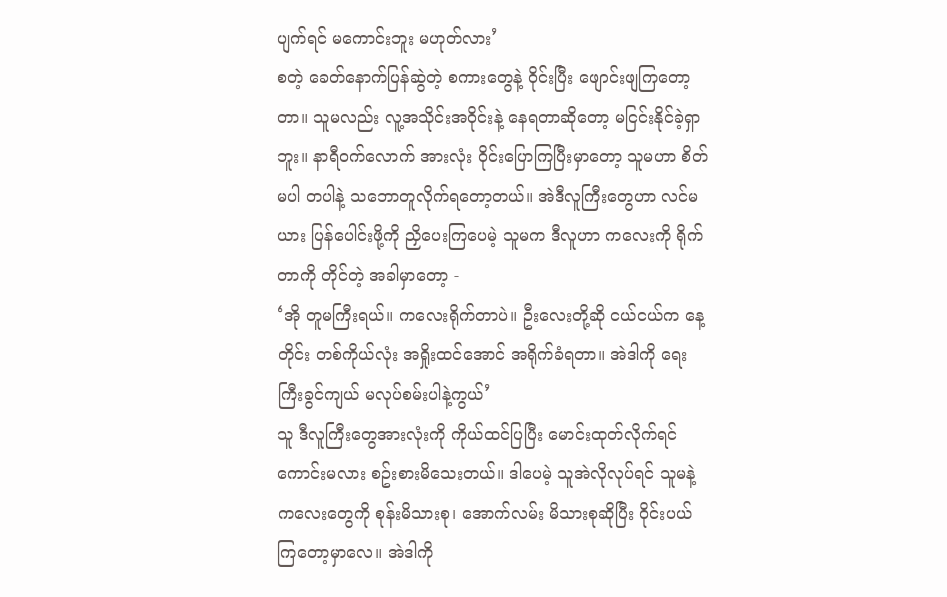ပျက်ရင် မကောင်းဘူး မဟုတ်လား’
စတဲ့ ခေတ်နောက်ပြန်ဆွဲတဲ့ စကားတွေနဲ့ ၀ိုင်းပြီး ဖျောင်းဖျကြတော့တာ။ သူမလည်း လူ့အသိုင်းအ၀ိုင်းနဲ့ နေရတာဆိုတော့ မငြင်းနိုင်ခဲ့ရှာဘူး။ နာရီ၀က်လောက် အားလုံး ၀ိုင်းပြောကြပြီးမှာတော့ သူမဟာ စိတ်မပါ တပါနဲ့ သဘောတူလိုက်ရတော့တယ်။ အဲဒီလူကြီးတွေဟာ လင်မယား ပြန်ပေါင်းဖို့ကို ညှိပေးကြပေမဲ့ သူမက ဒီလူဟာ ကလေးကို ရိုက်တာကို တိုင်တဲ့ အခါမှာတော့ -
‘အို တူမကြီးရယ်။ ကလေးရိုက်တာပဲ။ ဦးလေးတို့ဆို ငယ်ငယ်က နေ့တိုင်း တစ်ကိုယ်လုံး အရှိုးထင်အောင် အရိုက်ခံရတာ။ အဲဒါကို ရေးကြီးခွင်ကျယ် မလုပ်စမ်းပါနဲ့ကွယ်’
သူ ဒီလူကြီးတွေအားလုံးကို ကိုယ်ထင်ပြပြီး မောင်းထုတ်လိုက်ရင် ကောင်းမလား စဥ်းစားမိသေးတယ်။ ဒါပေမဲ့ သူအဲလိုလုပ်ရင် သူမနဲ့ ကလေးတွေကို စုန်းမိသားစု၊ အောက်လမ်း မိသားစုဆိုပြီး ၀ိုင်းပယ်ကြတော့မှာလေ။ အဲဒါကို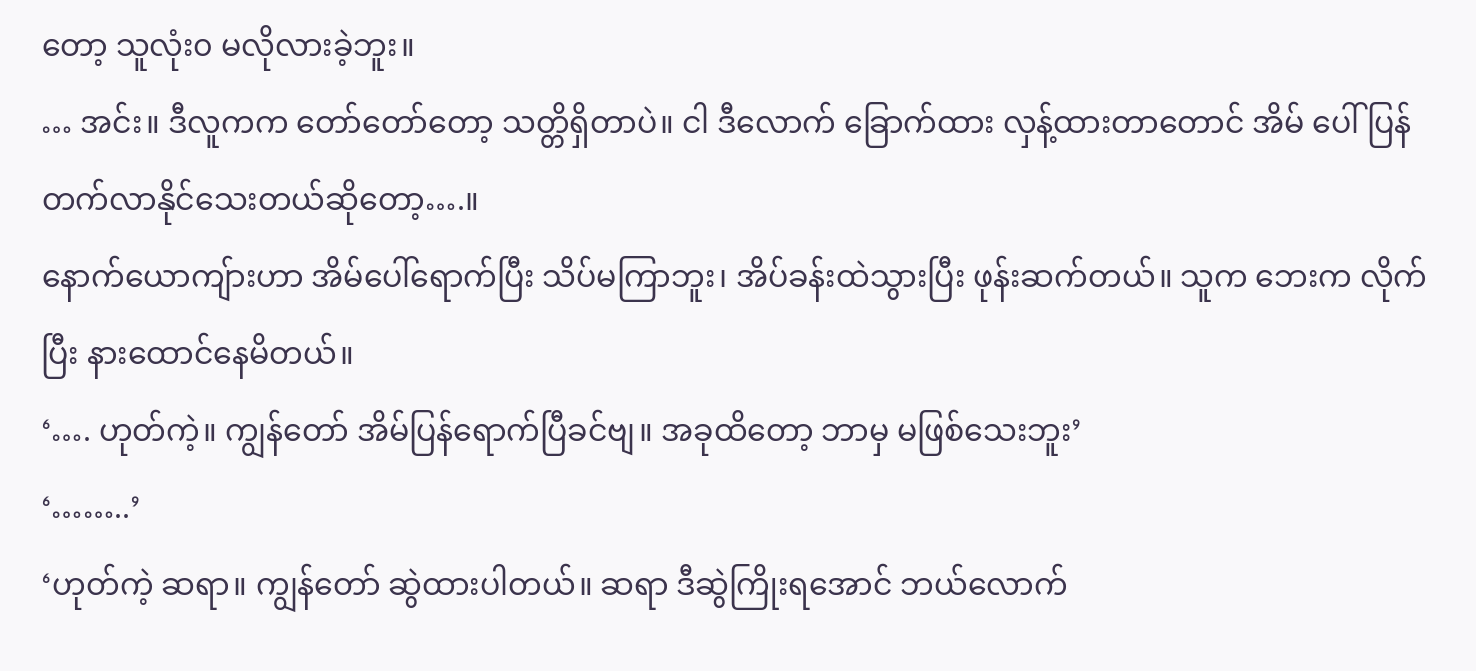တော့ သူလုံး၀ မလိုလားခဲ့ဘူး။
… အင်း။ ဒီလူကက တော်တော်တော့ သတ္တိရှိတာပဲ။ ငါ ဒီလောက် ခြောက်ထား လှန့်ထားတာတောင် အိမ် ပေါ်ပြန်တက်လာနိုင်သေးတယ်ဆိုတော့….။
နောက်ယောကျ်ားဟာ အိမ်ပေါ်ရောက်ပြီး သိပ်မကြာဘူး၊ အိပ်ခန်းထဲသွားပြီး ဖုန်းဆက်တယ်။ သူက ဘေးက လိုက်ပြီး နားထောင်နေမိတယ်။
‘…. ဟုတ်ကဲ့။ ကျွန်တော် အိမ်ပြန်ရောက်ပြီခင်ဗျ။ အခုထိတော့ ဘာမှ မဖြစ်သေးဘူး’
‘……..’
‘ဟုတ်ကဲ့ ဆရာ။ ကျွန်တော် ဆွဲထားပါတယ်။ ဆရာ ဒီဆွဲကြိုးရအောင် ဘယ်လောက်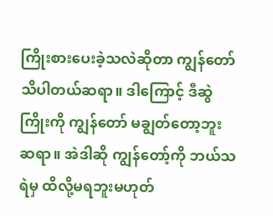ကြိုးစားပေးခဲ့သလဲဆိုတာ ကျွန်တော် သိပါတယ်ဆရာ။ ဒါကြောင့် ဒီဆွဲကြိုးကို ကျွန်တော် မချွတ်တော့ဘူးဆရာ။ အဲဒါဆို ကျွန်တော့်ကို ဘယ်သရဲမှ ထိလို့မရဘူးမဟုတ်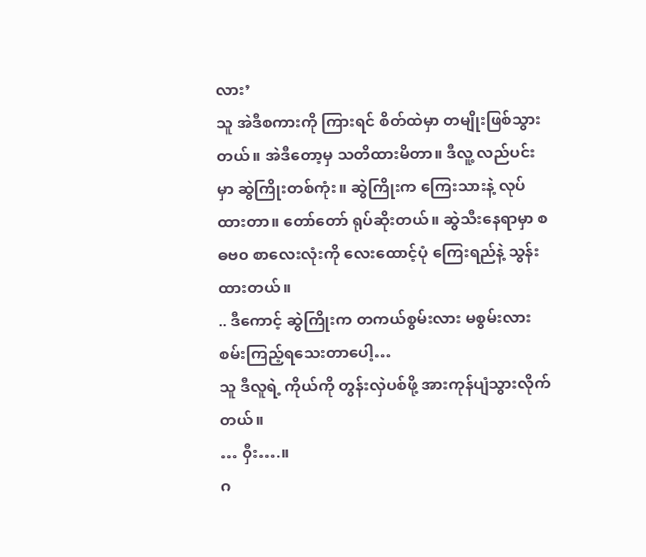လား’
သူ အဲဒီစကားကို ကြားရင် စိတ်ထဲမှာ တမျိုးဖြစ်သွားတယ်။ အဲဒီတော့မှ သတိထားမိတာ။ ဒီလူ့ လည်ပင်းမှာ ဆွဲကြိုးတစ်ကုံး။ ဆွဲကြိုးက ကြေးသားနဲ့ လုပ်ထားတာ။ တော်တော် ရုပ်ဆိုးတယ်။ ဆွဲသီးနေရာမှာ စဓဗ၀ စာလေးလုံးကို လေးထောင့်ပုံ ကြေးရည်နဲ့ သွန်းထားတယ်။
.. ဒီကောင့် ဆွဲကြိုးက တကယ်စွမ်းလား မစွမ်းလား စမ်းကြည့်ရသေးတာပေါ့…
သူ ဒီလူရဲ့ ကိုယ်ကို တွန်းလှဲပစ်ဖို့ အားကုန်ပျံသွားလိုက်တယ်။
… ၀ှီး….။
ဂ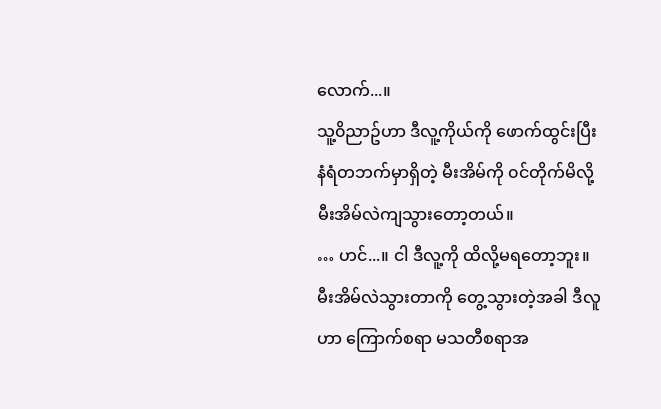လောက်...။
သူ့၀ိညာဥ်ဟာ ဒီလူ့ကိုယ်ကို ဖောက်ထွင်းပြီး နံရံတဘက်မှာရှိတဲ့ မီးအိမ်ကို ၀င်တိုက်မိလို့ မီးအိမ်လဲကျသွားတော့တယ်။
… ဟင်...။ ငါ ဒီလူ့ကို ထိလို့မရတော့ဘူး။
မီးအိမ်လဲသွားတာကို တွေ့သွားတဲ့အခါ ဒီလူဟာ ကြောက်စရာ မသတီစရာအ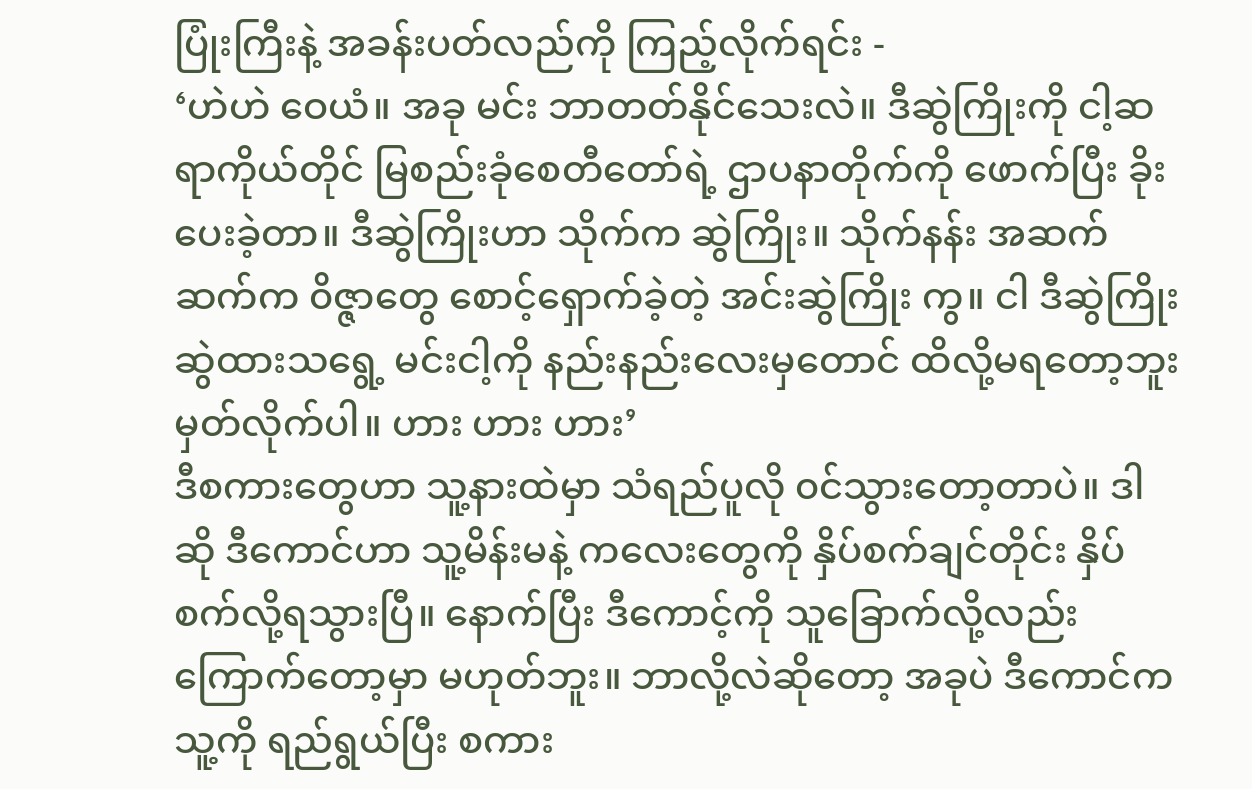ပြုံးကြီးနဲ့ အခန်းပတ်လည်ကို ကြည့်လိုက်ရင်း -
‘ဟဲဟဲ ဝေယံ။ အခု မင်း ဘာတတ်နိုင်သေးလဲ။ ဒီဆွဲကြိုးကို ငါ့ဆရာကိုယ်တိုင် မြစည်းခုံစေတီတော်ရဲ့ ဌာပနာတိုက်ကို ဖောက်ပြီး ခိုးပေးခဲ့တာ။ ဒီဆွဲကြိုးဟာ သိုက်က ဆွဲကြိုး။ သိုက်နန်း အဆက်ဆက်က ၀ိဇ္ဇာတွေ စောင့်ရှောက်ခဲ့တဲ့ အင်းဆွဲကြိုး ကွ။ ငါ ဒီဆွဲကြိုးဆွဲထားသရွေ့ မင်းငါ့ကို နည်းနည်းလေးမှတောင် ထိလို့မရတော့ဘူး မှတ်လိုက်ပါ။ ဟား ဟား ဟား’
ဒီစကားတွေဟာ သူ့နားထဲမှာ သံရည်ပူလို ၀င်သွားတော့တာပဲ။ ဒါဆို ဒီကောင်ဟာ သူ့မိန်းမနဲ့ ကလေးတွေကို နှိပ်စက်ချင်တိုင်း နှိပ်စက်လို့ရသွားပြီ။ နောက်ပြီး ဒီကောင့်ကို သူခြောက်လို့လည်း ကြောက်တော့မှာ မဟုတ်ဘူး။ ဘာလို့လဲဆိုတော့ အခုပဲ ဒီကောင်က သူ့ကို ရည်ရွယ်ပြီး စကား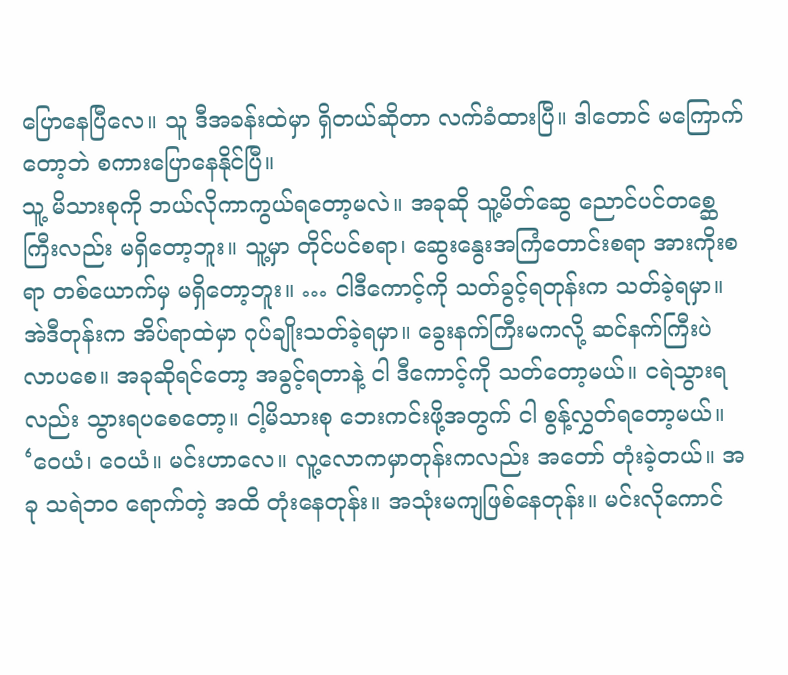ပြောနေပြီလေ။ သူ ဒီအခန်းထဲမှာ ရှိတယ်ဆိုတာ လက်ခံထားပြီ။ ဒါတောင် မကြောက်တော့ဘဲ စကားပြောနေနိုင်ပြီ။
သူ့ မိသားစုကို ဘယ်လိုကာကွယ်ရတော့မလဲ။ အခုဆို သူ့မိတ်ဆွေ ညောင်ပင်တစ္ဆေကြီးလည်း မရှိတော့ဘူး။ သူ့မှာ တိုင်ပင်စရာ၊ ဆွေးနွေးအကြံတောင်းစရာ အားကိုးစရာ တစ်ယောက်မှ မရှိတော့ဘူး။ … ငါဒီကောင့်ကို သတ်ခွင့်ရတုန်းက သတ်ခဲ့ရမှာ။ အဲဒီတုန်းက အိပ်ရာထဲမှာ ဂုပ်ချိုးသတ်ခဲ့ရမှာ။ ခွေးနက်ကြီးမကလို့ ဆင်နက်ကြီးပဲ လာပစေ။ အခုဆိုရင်တော့ အခွင့်ရတာနဲ့ ငါ ဒီကောင့်ကို သတ်တော့မယ်။ ငရဲသွားရလည်း သွားရပစေတော့။ ငါ့မိသားစု ဘေးကင်းဖို့အတွက် ငါ စွန့်လွှတ်ရတော့မယ်။
‘ဝေယံ၊ ဝေယံ။ မင်းဟာလေ။ လူ့လောကမှာတုန်းကလည်း အတော် တုံးခဲ့တယ်။ အခု သရဲဘ၀ ရောက်တဲ့ အထိ တုံးနေတုန်း။ အသုံးမကျဖြစ်နေတုန်း။ မင်းလိုကောင်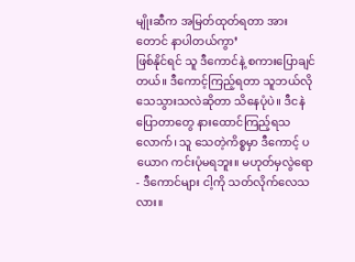မျိုးဆီက အမြတ်ထုတ်ရတာ အားတောင် နာပါတယ်ကွာ’
ဖြစ်နိုင်ရင် သူ ဒီကောင်နဲ့ စကားပြောချင်တယ်။ ဒီကောင့်ကြည့်ရတာ သူဘယ်လို သေသွားသလဲဆိုတာ သိနေပုံပဲ။ ဒီငနဲပြောတာတွေ နားထောင်ကြည့်ရသလောက်၊ သူ သေတဲ့ကိစ္စမှာ ဒီကောင့် ပယောဂ ကင်းပုံမရဘူး။ မဟုတ်မှလွဲရော - ဒီကောင်များ ငါ့ကို သတ်လိုက်လေသလား။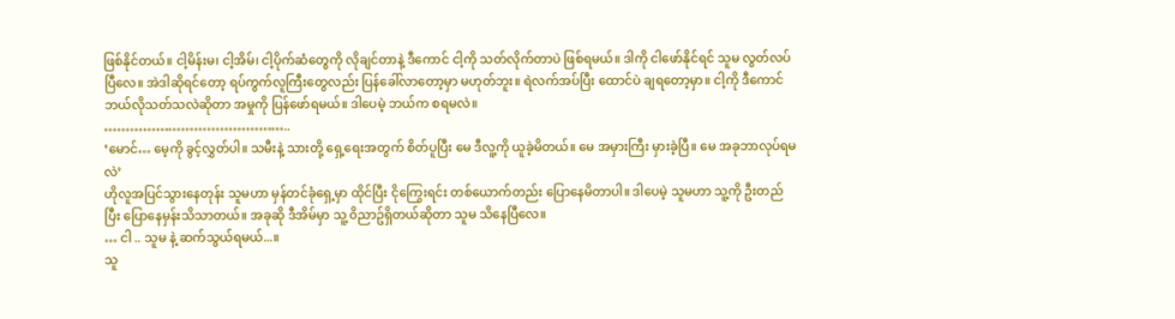ဖြစ်နိုင်တယ်။ ငါ့မိန်းမ၊ ငါ့အိမ်၊ ငါ့ပိုက်ဆံတွေကို လိုချင်တာနဲ့ ဒီကောင် ငါ့ကို သတ်လိုက်တာပဲ ဖြစ်ရမယ်။ ဒါကို ငါဖော်နိုင်ရင် သူမ လွတ်လပ်ပြီလေ။ အဲဒါဆိုရင်တော့ ရပ်ကွက်လူကြီးတွေလည်း ပြန်ခေါ်လာတော့မှာ မဟုတ်ဘူး။ ရဲလက်အပ်ပြီး ထောင်ပဲ ချရတော့မှာ။ ငါ့ကို ဒီကောင် ဘယ်လိုသတ်သလဲဆိုတာ အမှုကို ပြန်ဖော်ရမယ်။ ဒါပေမဲ့ ဘယ်က စရမလဲ။
……………………………………..
‘မောင်… မေ့ကို ခွင့်လွှတ်ပါ။ သမီးနဲ့ သားတို့ ရှေ့ရေးအတွက် စိတ်ပူပြီး မေ ဒီလူ့ကို ယူခဲ့မိတယ်။ မေ အမှားကြီး မှားခဲ့ပြီ။ မေ အခုဘာလုပ်ရမလဲ’
ဟိုလူအပြင်သွားနေတုန်း သူမဟာ မှန်တင်ခုံရှေ့မှာ ထိုင်ပြီး ငိုကြွေးရင်း တစ်ယောက်တည်း ပြောနေမိတာပါ။ ဒါပေမဲ့ သူမဟာ သူ့ကို ဦးတည်ပြီး ပြောနေမှန်းသိသာတယ်။ အခုဆို ဒီအိမ်မှာ သူ့ ၀ိညာဥ်ရှိတယ်ဆိုတာ သူမ သိနေပြီလေ။
… ငါ .. သူမ နဲ့ ဆက်သွယ်ရမယ်...။
သူ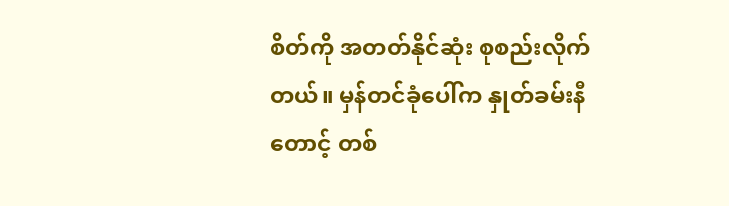စိတ်ကို အတတ်နိုင်ဆုံး စုစည်းလိုက်တယ်။ မှန်တင်ခုံပေါ်က နှုတ်ခမ်းနီတောင့် တစ်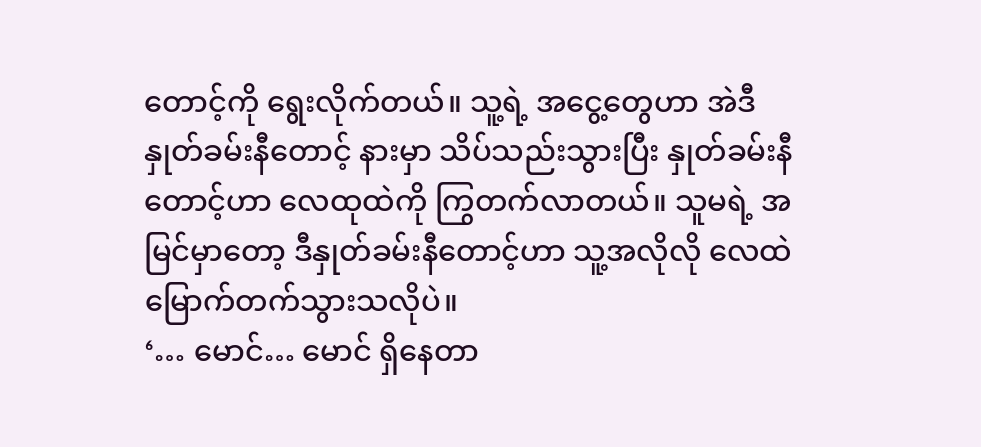တောင့်ကို ရွေးလိုက်တယ်။ သူ့ရဲ့ အငွေ့တွေဟာ အဲဒီနှုတ်ခမ်းနီတောင့် နားမှာ သိပ်သည်းသွားပြီး နှုတ်ခမ်းနီတောင့်ဟာ လေထုထဲကို ကြွတက်လာတယ်။ သူမရဲ့ အမြင်မှာတော့ ဒီနှုတ်ခမ်းနီတောင့်ဟာ သူ့အလိုလို လေထဲ မြောက်တက်သွားသလိုပဲ။
‘… မောင်… မောင် ရှိနေတာ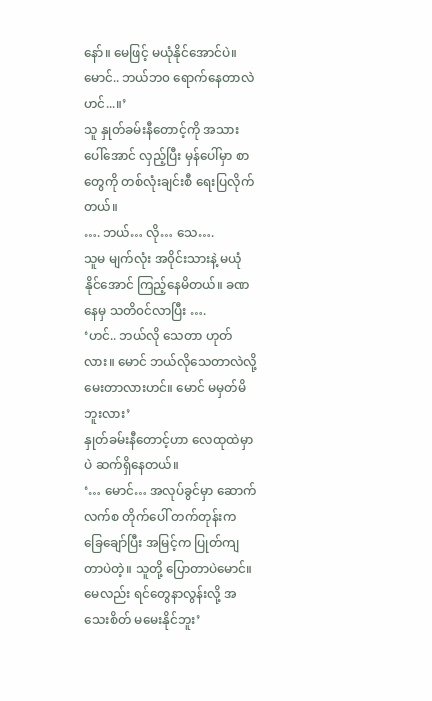နော်။ မေဖြင့် မယုံနိုင်အောင်ပဲ။ မောင်.. ဘယ်ဘ၀ ရောက်နေတာလဲဟင်...။’
သူ နှုတ်ခမ်းနီတောင့်ကို အသားပေါ်အောင် လှည့်ပြီး မှန်ပေါ်မှာ စာတွေကို တစ်လုံးချင်းစီ ရေးပြလိုက်တယ်။
…. ဘယ်… လို… သေ….
သူမ မျက်လုံး အ၀ိုင်းသားနဲ့ မယုံနိုင်အောင် ကြည့်နေမိတယ်။ ခဏနေမှ သတိ၀င်လာပြီး ….
‘ဟင်.. ဘယ်လို သေတာ ဟုတ်လား။ မောင် ဘယ်လိုသေတာလဲလို့ မေးတာလားဟင်။ မောင် မမှတ်မိဘူးလား’
နှုတ်ခမ်းနီတောင့်ဟာ လေထုထဲမှာပဲ ဆက်ရှိနေတယ်။
‘… မောင်… အလုပ်ခွင်မှာ ဆောက်လက်စ တိုက်ပေါ် တက်တုန်းက ခြေချော်ပြီး အမြင့်က ပြုတ်ကျတာပဲတဲ့။ သူတို့ ပြောတာပဲမောင်။ မေလည်း ရင်တွေနာလွန်းလို့ အသေးစိတ် မမေးနိုင်ဘူး’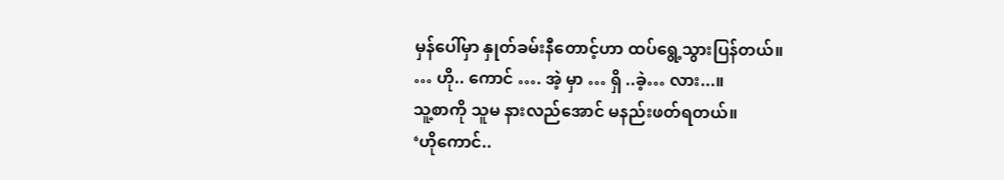မှန်ပေါ်မှာ နှုတ်ခမ်းနီတောင့်ဟာ ထပ်ရွေ့သွားပြန်တယ်။
… ဟို.. ကောင် …. အဲ့ မှာ … ရှိ ..ခဲ့… လား...။
သူ့စာကို သူမ နားလည်အောင် မနည်းဖတ်ရတယ်။
‘ဟိုကောင်..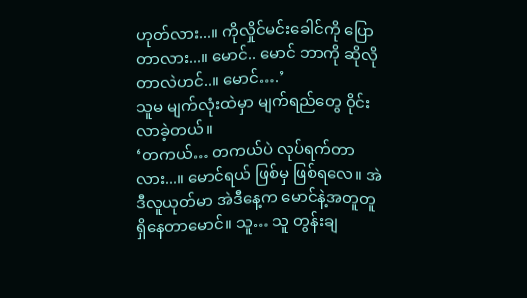ဟုတ်လား...။ ကိုလှိုင်မင်းခေါင်ကို ပြောတာလား...။ မောင်.. မောင် ဘာကို ဆိုလိုတာလဲဟင်..။ မောင်….’
သူမ မျက်လုံးထဲမှာ မျက်ရည်တွေ ၀ိုင်းလာခဲ့တယ်။
‘တကယ်… တကယ်ပဲ လုပ်ရက်တာလား...။ မောင်ရယ် ဖြစ်မှ ဖြစ်ရလေ။ အဲဒီလူယုတ်မာ အဲဒီနေ့က မောင်နဲ့အတူတူ ရှိနေတာမောင်။ သူ… သူ တွန်းချ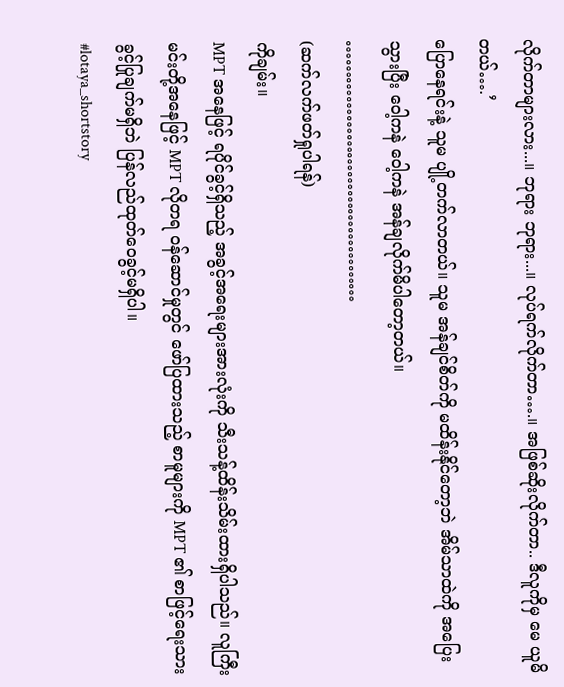လိုက်တာများလား...။ ဘုရား ဘုရား...။ လုပ်ရက်လိုက်တာ….။ အဖြစ်ဆိုးလိုက်တာ.. ဒီလူကိုမှ မေ ယူမိတယ်….’
ပြောနေရင်းနဲ့ သူမ ပျို့တက်လာတယ်။ သူမ အန်ချင်စိတ်ကို မထိန်းနိုင်တော့ဘဲ အိမ်သာထဲကို အပြေးသွားပြီး ဝေါ့ကနဲ ဝေါ့ကနဲ အန်ချလိုက်မိပါတော့တယ်။
……………………………………
(ဆက်လက်ဖတ်ရှုပါရန်)
ကိုချမ်း။
MPT အနေဖြင့် ရပိုင်ခွင့်ရှိသည့် အခွင့်အရေးများအားလုံးကို သီးသန့်ထိန်းသိမ်းထားရှိပါသည်။ လူကြီးမင်းတို့အနေဖြင့် MPT လိုတရ ဝန်ဆောင်မှုတွင် ဖော်ပြထားသည့် စာမူများကို MPT ၏ စာဖြင့်ရေးသားခွင့်ပြုချက်မရှိဘဲ ပြန်လည်ထုတ်ဝေခွင့်မရှိပါ။
#lotaya_shortstory